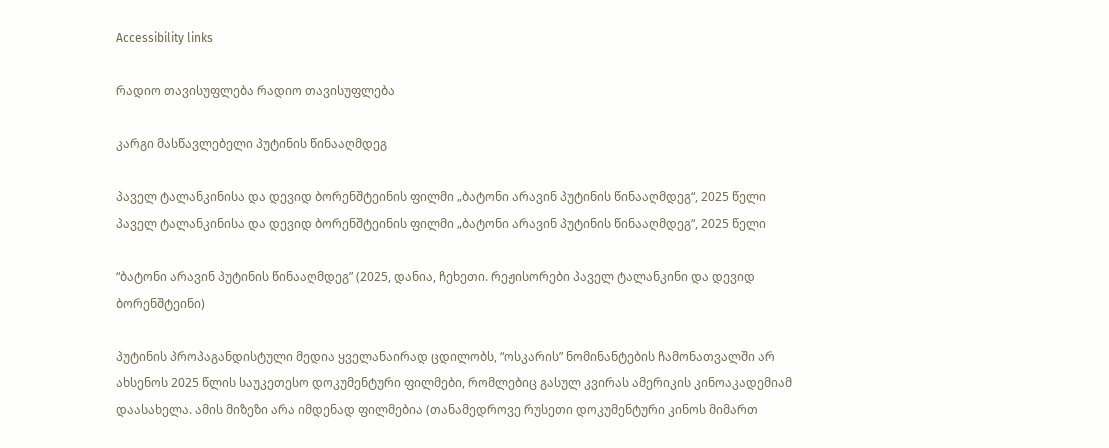Accessibility links

რადიო თავისუფლება რადიო თავისუფლება

კარგი მასწავლებელი პუტინის წინააღმდეგ

პაველ ტალანკინისა და დევიდ ბორენშტეინის ფილმი „ბატონი არავინ პუტინის წინააღმდეგ“, 2025 წელი
პაველ ტალანკინისა და დევიდ ბორენშტეინის ფილმი „ბატონი არავინ პუტინის წინააღმდეგ“, 2025 წელი

“ბატონი არავინ პუტინის წინააღმდეგ” (2025, დანია, ჩეხეთი. რეჟისორები პაველ ტალანკინი და დევიდ ბორენშტეინი)

პუტინის პროპაგანდისტული მედია ყველანაირად ცდილობს, “ოსკარის” ნომინანტების ჩამონათვალში არ ახსენოს 2025 წლის საუკეთესო დოკუმენტური ფილმები, რომლებიც გასულ კვირას ამერიკის კინოაკადემიამ დაასახელა. ამის მიზეზი არა იმდენად ფილმებია (თანამედროვე რუსეთი დოკუმენტური კინოს მიმართ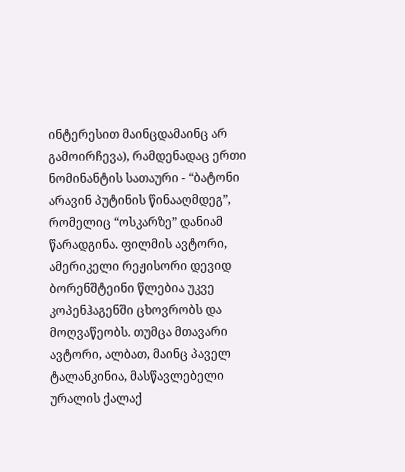ინტერესით მაინცდამაინც არ გამოირჩევა), რამდენადაც ერთი ნომინანტის სათაური - “ბატონი არავინ პუტინის წინააღმდეგ”, რომელიც “ოსკარზე” დანიამ წარადგინა. ფილმის ავტორი, ამერიკელი რეჟისორი დევიდ ბორენშტეინი წლებია უკვე კოპენჰაგენში ცხოვრობს და მოღვაწეობს. თუმცა მთავარი ავტორი, ალბათ, მაინც პაველ ტალანკინია, მასწავლებელი ურალის ქალაქ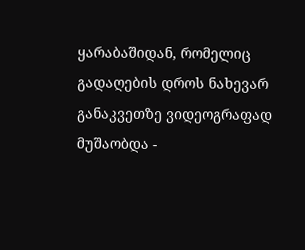ყარაბაშიდან, რომელიც გადაღების დროს ნახევარ განაკვეთზე ვიდეოგრაფად მუშაობდა -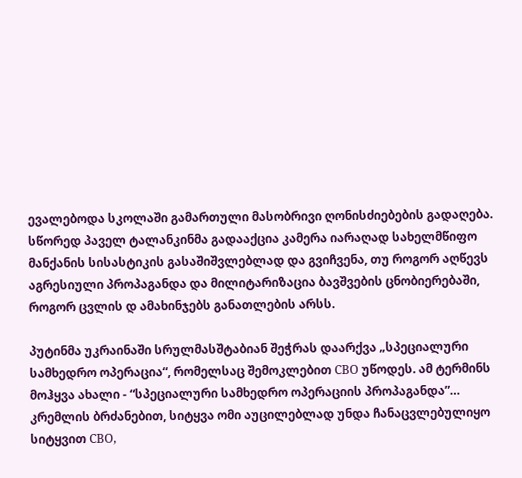ევალებოდა სკოლაში გამართული მასობრივი ღონისძიებების გადაღება. სწორედ პაველ ტალანკინმა გადააქცია კამერა იარაღად სახელმწიფო მანქანის სისასტიკის გასაშიშვლებლად და გვიჩვენა, თუ როგორ აღწევს აგრესიული პროპაგანდა და მილიტარიზაცია ბავშვების ცნობიერებაში, როგორ ცვლის დ ამახინჯებს განათლების არსს.

პუტინმა უკრაინაში სრულმასშტაბიან შეჭრას დაარქვა „სპეციალური სამხედრო ოპერაცია“, რომელსაც შემოკლებით СВО უწოდეს. ამ ტერმინს მოჰყვა ახალი - “სპეციალური სამხედრო ოპერაციის პროპაგანდა”… კრემლის ბრძანებით, სიტყვა ომი აუცილებლად უნდა ჩანაცვლებულიყო სიტყვით СВО,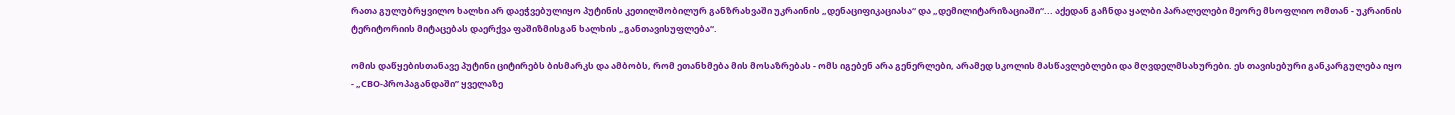რათა გულუბრყვილო ხალხი არ დაეჭვებულიყო პუტინის კეთილშობილურ განზრახვაში უკრაინის „დენაციფიკაციასა“ და „დემილიტარიზაციაში“... აქედან გაჩნდა ყალბი პარალელები მეორე მსოფლიო ომთან - უკრაინის ტერიტორიის მიტაცებას დაერქვა ფაშიზმისგან ხალხის „განთავისუფლება“.

ომის დაწყებისთანავე პუტინი ციტირებს ბისმარკს და ამბობს, რომ ეთანხმება მის მოსაზრებას - ომს იგებენ არა გენერლები, არამედ სკოლის მასწავლებლები და მღვდელმსახურები. ეს თავისებური განკარგულება იყო - „СВО-პროპაგანდაში” ყველაზე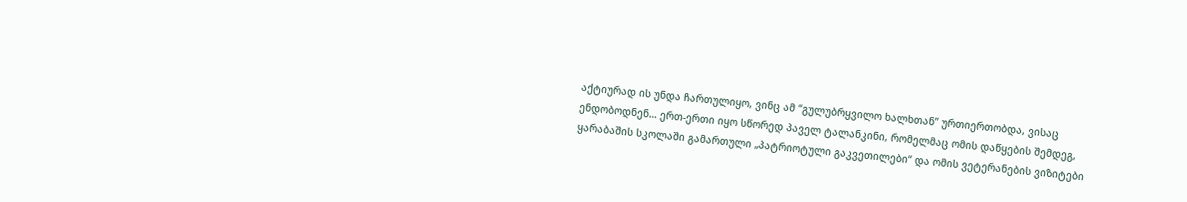აქტიურად ის უნდა ჩართულიყო, ვინც ამ “გულუბრყვილო ხალხთან” ურთიერთობდა, ვისაც ენდობოდნენ… ერთ-ერთი იყო სწორედ პაველ ტალანკინი, რომელმაც ომის დაწყების შემდეგ, ყარაბაშის სკოლაში გამართული „პატრიოტული გაკვეთილები“ და ომის ვეტერანების ვიზიტები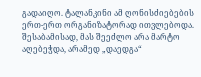გადაიღო. ტალანკინი ამ ღონისძიებების ერთ-ერთ ორგანიზატორად ითვლებოდა. შესაბამისად, მას შეეძლო არა მარტო აღებეჭდა, არამედ „დაედგა“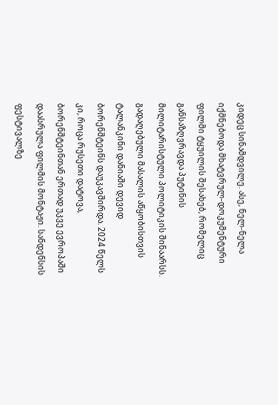კიდეც სინამდვილე. ასე, ნელ-ნელა იქმნებოდა მხატვრულ-დოკუმენტური ფილმი ტყუილის შესახებ, რომელიც განსაზღვრავდა პუტინის მილიტარისტული პოლიტიკის შინაარსს. გადაღებული მასალის აწყობისთვის ტალანკინი დანიაში დევიდ ბორენშტეინს დაუკავშირდა. 2024 წელს კი, როცა რუსეთი დატოვა, ბორენშტეინთან ერთად უკვე ევროპაში დაასრულა ფილმის მონტაჟი. სანდენსის ფესტივალზე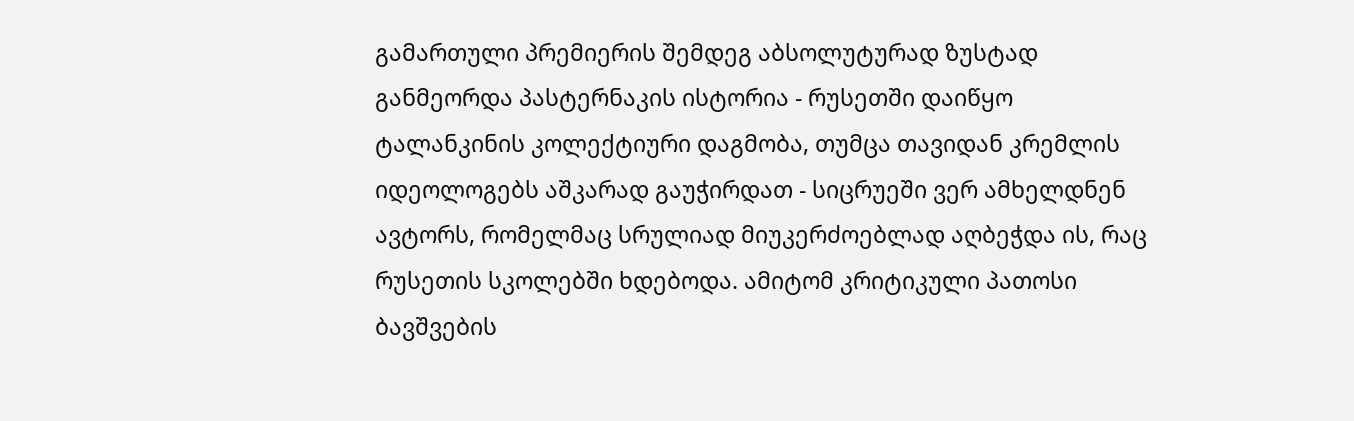გამართული პრემიერის შემდეგ აბსოლუტურად ზუსტად განმეორდა პასტერნაკის ისტორია - რუსეთში დაიწყო ტალანკინის კოლექტიური დაგმობა, თუმცა თავიდან კრემლის იდეოლოგებს აშკარად გაუჭირდათ - სიცრუეში ვერ ამხელდნენ ავტორს, რომელმაც სრულიად მიუკერძოებლად აღბეჭდა ის, რაც რუსეთის სკოლებში ხდებოდა. ამიტომ კრიტიკული პათოსი ბავშვების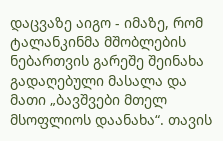დაცვაზე აიგო - იმაზე, რომ ტალანკინმა მშობლების ნებართვის გარეშე შეინახა გადაღებული მასალა და მათი „ბავშვები მთელ მსოფლიოს დაანახა“. თავის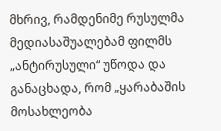მხრივ, რამდენიმე რუსულმა მედიასაშუალებამ ფილმს „ანტირუსული“ უწოდა და განაცხადა, რომ „ყარაბაშის მოსახლეობა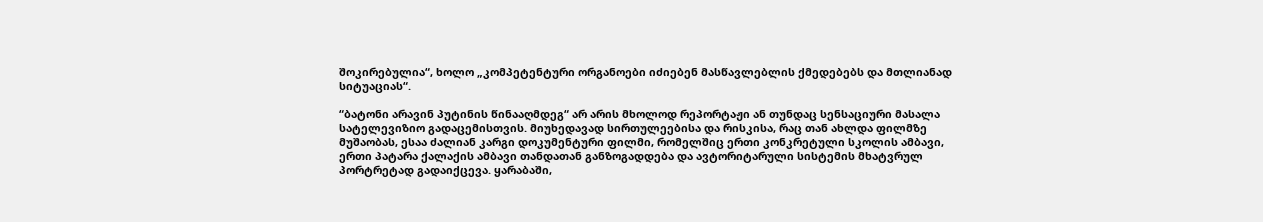შოკირებულია“, ხოლო „კომპეტენტური ორგანოები იძიებენ მასწავლებლის ქმედებებს და მთლიანად სიტუაციას“.

“ბატონი არავინ პუტინის წინააღმდეგ“ არ არის მხოლოდ რეპორტაჟი ან თუნდაც სენსაციური მასალა სატელევიზიო გადაცემისთვის. მიუხედავად სირთულეებისა და რისკისა, რაც თან ახლდა ფილმზე მუშაობას, ესაა ძალიან კარგი დოკუმენტური ფილმი, რომელშიც ერთი კონკრეტული სკოლის ამბავი, ერთი პატარა ქალაქის ამბავი თანდათან განზოგადდება და ავტორიტარული სისტემის მხატვრულ პორტრეტად გადაიქცევა. ყარაბაში,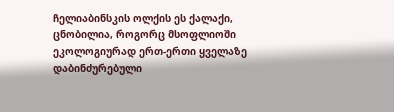ჩელიაბინსკის ოლქის ეს ქალაქი, ცნობილია, როგორც მსოფლიოში ეკოლოგიურად ერთ-ერთი ყველაზე დაბინძურებული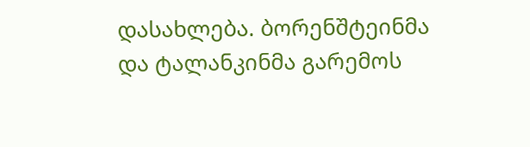დასახლება. ბორენშტეინმა და ტალანკინმა გარემოს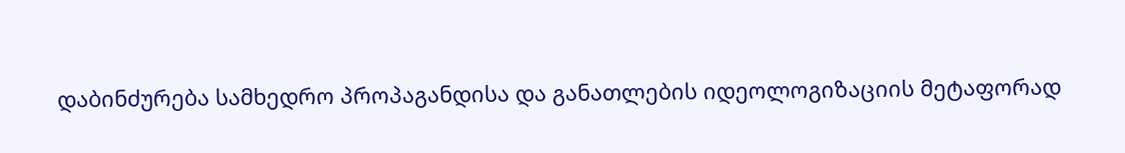დაბინძურება სამხედრო პროპაგანდისა და განათლების იდეოლოგიზაციის მეტაფორად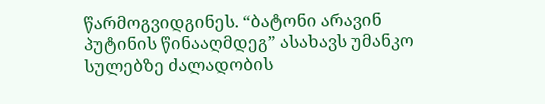წარმოგვიდგინეს. “ბატონი არავინ პუტინის წინააღმდეგ” ასახავს უმანკო სულებზე ძალადობის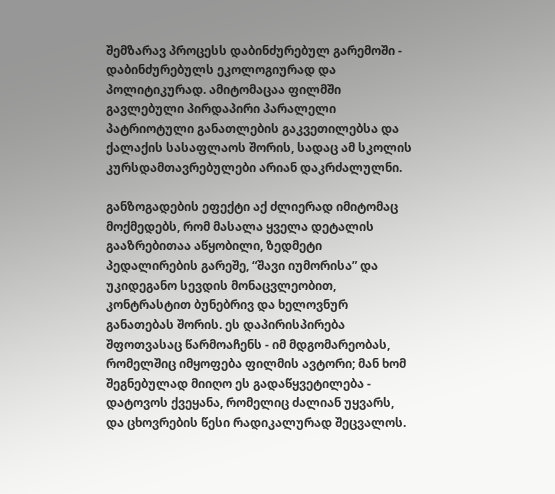შემზარავ პროცესს დაბინძურებულ გარემოში - დაბინძურებულს ეკოლოგიურად და პოლიტიკურად. ამიტომაცაა ფილმში გავლებული პირდაპირი პარალელი პატრიოტული განათლების გაკვეთილებსა და ქალაქის სასაფლაოს შორის, სადაც ამ სკოლის კურსდამთავრებულები არიან დაკრძალულნი.

განზოგადების ეფექტი აქ ძლიერად იმიტომაც მოქმედებს, რომ მასალა ყველა დეტალის გააზრებითაა აწყობილი, ზედმეტი პედალირების გარეშე, “შავი იუმორისა” და უკიდეგანო სევდის მონაცვლეობით, კონტრასტით ბუნებრივ და ხელოვნურ განათებას შორის. ეს დაპირისპირება შფოთვასაც წარმოაჩენს - იმ მდგომარეობას, რომელშიც იმყოფება ფილმის ავტორი; მან ხომ შეგნებულად მიიღო ეს გადაწყვეტილება - დატოვოს ქვეყანა, რომელიც ძალიან უყვარს, და ცხოვრების წესი რადიკალურად შეცვალოს.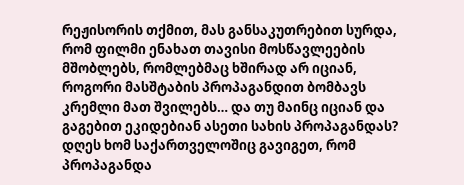რეჟისორის თქმით, მას განსაკუთრებით სურდა, რომ ფილმი ენახათ თავისი მოსწავლეების მშობლებს, რომლებმაც ხშირად არ იციან, როგორი მასშტაბის პროპაგანდით ბომბავს კრემლი მათ შვილებს… და თუ მაინც იციან და გაგებით ეკიდებიან ასეთი სახის პროპაგანდას? დღეს ხომ საქართველოშიც გავიგეთ, რომ პროპაგანდა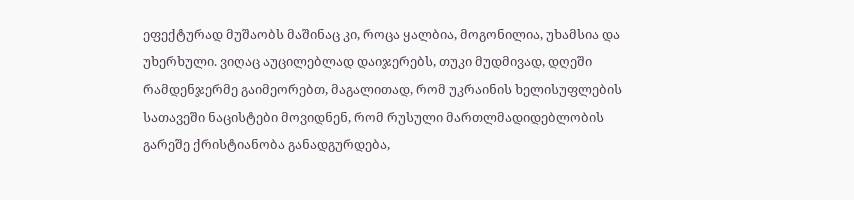ეფექტურად მუშაობს მაშინაც კი, როცა ყალბია, მოგონილია, უხამსია და უხერხული. ვიღაც აუცილებლად დაიჯერებს, თუკი მუდმივად, დღეში რამდენჯერმე გაიმეორებთ, მაგალითად, რომ უკრაინის ხელისუფლების სათავეში ნაცისტები მოვიდნენ, რომ რუსული მართლმადიდებლობის გარეშე ქრისტიანობა განადგურდება,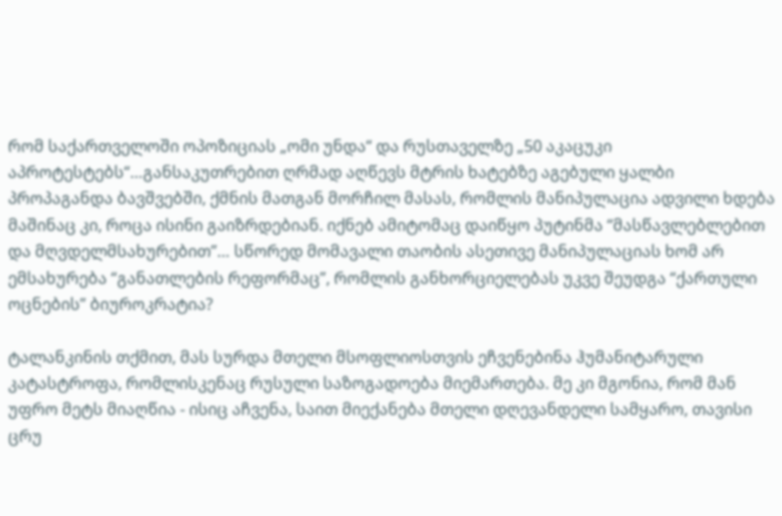რომ საქართველოში ოპოზიციას „ომი უნდა“ და რუსთაველზე „50 აკაცუკი აპროტესტებს“…განსაკუთრებით ღრმად აღწევს მტრის ხატებზე აგებული ყალბი პროპაგანდა ბავშვებში, ქმნის მათგან მორჩილ მასას, რომლის მანიპულაცია ადვილი ხდება მაშინაც კი, როცა ისინი გაიზრდებიან. იქნებ ამიტომაც დაიწყო პუტინმა “მასწავლებლებით და მღვდელმსახურებით”… სწორედ მომავალი თაობის ასეთივე მანიპულაციას ხომ არ ემსახურება “განათლების რეფორმაც”, რომლის განხორციელებას უკვე შეუდგა “ქართული ოცნების” ბიუროკრატია?

ტალანკინის თქმით, მას სურდა მთელი მსოფლიოსთვის ეჩვენებინა ჰუმანიტარული კატასტროფა, რომლისკენაც რუსული საზოგადოება მიემართება. მე კი მგონია, რომ მან უფრო მეტს მიაღწია - ისიც აჩვენა, საით მიექანება მთელი დღევანდელი სამყარო, თავისი ცრუ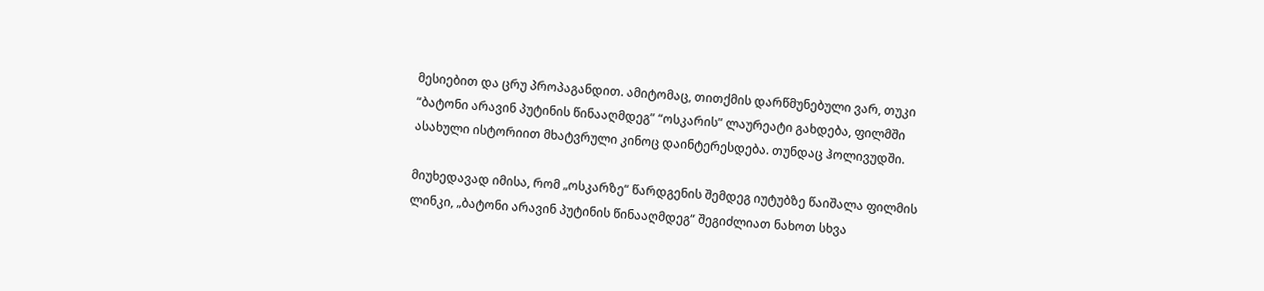მესიებით და ცრუ პროპაგანდით. ამიტომაც, თითქმის დარწმუნებული ვარ, თუკი “ბატონი არავინ პუტინის წინააღმდეგ” “ოსკარის” ლაურეატი გახდება, ფილმში ასახული ისტორიით მხატვრული კინოც დაინტერესდება. თუნდაც ჰოლივუდში.

მიუხედავად იმისა, რომ „ოსკარზე“ წარდგენის შემდეგ იუტუბზე წაიშალა ფილმის ლინკი, „ბატონი არავინ პუტინის წინააღმდეგ“ შეგიძლიათ ნახოთ სხვა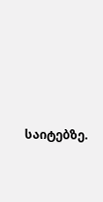საიტებზე.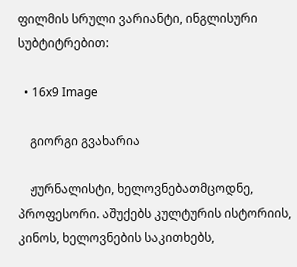ფილმის სრული ვარიანტი, ინგლისური სუბტიტრებით:

  • 16x9 Image

    გიორგი გვახარია

    ჟურნალისტი, ხელოვნებათმცოდნე, პროფესორი. აშუქებს კულტურის ისტორიის, კინოს, ხელოვნების საკითხებს,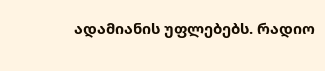ადამიანის უფლებებს. რადიო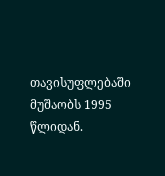თავისუფლებაში მუშაობს 1995 წლიდან.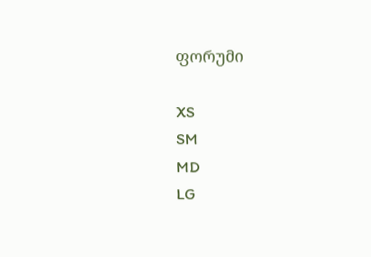ფორუმი

XS
SM
MD
LG